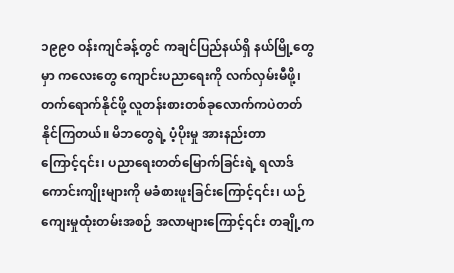၁၉၉၀ ဝန်းကျင်ခန့်တွင် ကချင်ပြည်နယ်ရှိ နယ်မြို့တွေမှာ ကလေးတွေ ကျောင်းပညာရေးကို လက်လှမ်းမီဖို့၊ တက်ရောက်နိုင်ဖို့ လူတန်းစားတစ်ခုလောက်ကပဲတတ်နိုင်ကြတယ်။ မိဘတွေရဲ့ ပံ့ပိုးမှု အားနည်းတာကြောင့်၎င်း၊ ပညာရေးတတ်မြောက်ခြင်းရဲ့ ရလာဒ်ကောင်းကျိုးများကို မခံစားဖူးခြင်းကြောင့်၎င်း၊ ယဉ်ကျေးမှုထုံးတမ်းအစဉ် အလာများကြောင့်၎င်း တချို့က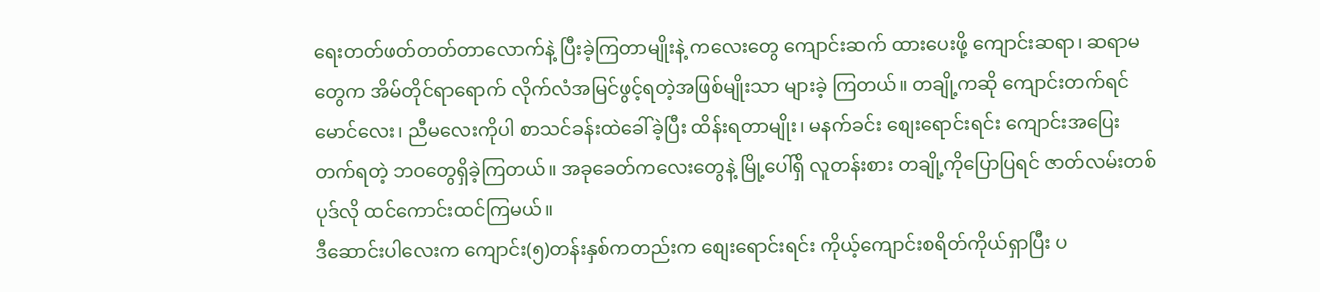ရေးတတ်ဖတ်တတ်တာလောက်နဲ့ ပြီးခဲ့ကြတာမျိုးနဲ့ ကလေးတွေ ကျောင်းဆက် ထားပေးဖို့ ကျောင်းဆရာ၊ ဆရာမတွေက အိမ်တိုင်ရာရောက် လိုက်လံအမြင်ဖွင့်ရတဲ့အဖြစ်မျိုးသာ များခဲ့ ကြတယ်။ တချို့ကဆို ကျောင်းတက်ရင် မောင်လေး၊ ညီမလေးကိုပါ စာသင်ခန်းထဲခေါ်ခဲ့ပြီး ထိန်းရတာမျိုး၊ မနက်ခင်း စျေးရောင်းရင်း ကျောင်းအပြေးတက်ရတဲ့ ဘဝတွေရှိခဲ့ကြတယ်။ အခုခေတ်ကလေးတွေနဲ့ မြို့ပေါ်ရှိ လူတန်းစား တချို့ကိုပြောပြရင် ဇာတ်လမ်းတစ်ပုဒ်လို ထင်ကောင်းထင်ကြမယ်။
ဒီဆောင်းပါလေးက ကျောင်း(၅)တန်းနှစ်ကတည်းက စျေးရောင်းရင်း ကိုယ့်ကျောင်းစရိတ်ကိုယ်ရှာပြီး ပ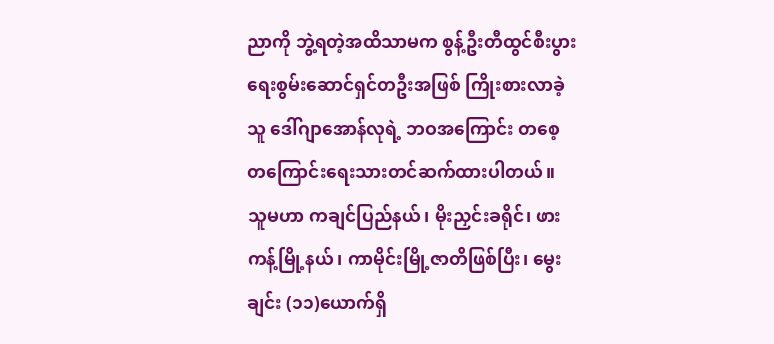ညာကို ဘွဲ့ရတဲ့အထိသာမက စွန့်ဦးတီထွင်စီးပွားရေးစွမ်းဆောင်ရှင်တဦးအဖြစ် ကြိုးစားလာခဲ့သူ ဒေါ်ဂျာအောန်လုရဲ့ ဘဝအကြောင်း တစေ့တကြောင်းရေးသားတင်ဆက်ထားပါတယ်။
သူမဟာ ကချင်ပြည်နယ်၊ မိုးညှင်းခရိုင်၊ ဖားကန့်မြို့နယ်၊ ကာမိုင်းမြို့ဇာတိဖြစ်ပြီး၊ မွေးချင်း (၁၁)ယောက်ရှိ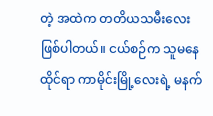တဲ့ အထဲက တတိယသမီးလေးဖြစ်ပါတယ်။ ငယ်စဉ်က သူမနေထိုင်ရာ ကာမိုင်းမြို့လေးရဲ့ မနက်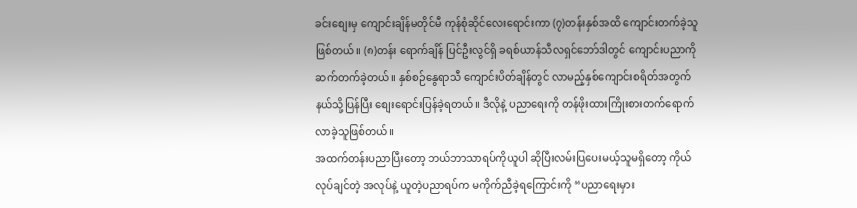ခင်းစျေးမှ ကျောင်းချိန်မတိုင်မီ ကုန်စုံဆိုင်လေးရောင်းကာ (၇)တန်းနှစ်အထိ ကျောင်းတက်ခဲ့သူဖြစ်တယ်။ (၈)တန်း ရောက်ချိန် ပြင်ဦးလွင်ရှိ ခရစ်ယာန်သီလရှင်ဘော်ဒါတွင် ကျောင်းပညာကို ဆက်တက်ခဲ့တယ်။ နှစ်စဉ်နွေရာသီ ကျောင်းပိတ်ချိန်တွင် လာမည့်နှစ်ကျောင်းစရိတ်အတွက် နယ်သို့ပြန်ပြီး စျေးရောင်းပြန်ခဲ့ရတယ်။ ဒီလိုနဲ့ ပညာရေးကို တန်ဖိုးထားကြိုးစားတက်ရောက်လာခဲ့သူဖြစ်တယ်။
အထက်တန်းပညာပြီးတော့ ဘယ်ဘာသာရပ်ကိုယူပါ ဆိုပြီးလမ်းပြပေးမယ့်သူမရှိတော့ ကိုယ်လုပ်ချင်တဲ့ အလုပ်နဲ့ ယူတဲ့ပညာရပ်က မကိုက်ညီခဲ့ရကြောင်းကို “ပညာရေးမှား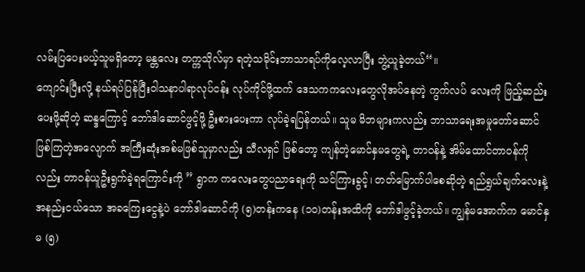လမ်းပြပေးမယ့်သူမရှိတော့ မန္တလေး တက္ကသိုလ်မှာ ရတဲ့သမိုင်းဘာသာရပ်ကိုလေ့လာပြီး ဘွဲ့ယူခဲ့တယ်“။
ကျောင်းပြီးလို့ နယ်ရပ်ပြန်ပြီးဝါသနာပါရာလုပ်ငန်း လုပ်ကိုင်ဖို့ထက် ဒေသကကလေးတွေလိုအပ်နေတဲ့ ကွက်လပ် လေးကို ဖြည့်ဆည်းပေးဖို့ဆိုတဲ့ ဆန္ဒကြောင့် ဘော်ဒါဆောင်ဖွင့်ဖို့ ဦးစားပေးကာ လုပ်ခဲ့ရပြန်တယ်။ သူမ မိဘများကလည်း ဘာသာရေးအမှုတော်ဆောင်ဖြစ်ကြတဲ့အလျောက် အကြီးဆုံးအစ်မဖြစ်သူမှာလည်း သီလရှင် ဖြစ်တော့ ကျန်တဲ့မောင်နှမတွေရဲ့ တာဝန်နဲ့ အိမ်ထောင်တာဝန်ကိုလည်း တာဝန်ယူဦးရွက်ခဲ့ရကြောင်းကို ” ရွာက ကလေးတွေပညာရေးကို သင်ကြားခွင့်၊ တတ်မြောက်ပါစေဆိုတဲ့ ရည်ရွယ်ချက်လေးနဲ့ အနည်းငယ်သော အခကြေးငွေနဲ့ပဲ ဘော်ဒါဆောင်ကို (၅)တန်းကနေ (၁၀)တန်းအထိကို ဘော်ဒါဖွင့်ခဲ့တယ်။ ကျွန်မအောက်က မောင်နှမ (၅)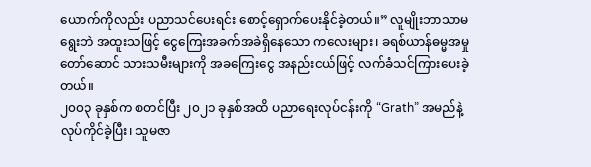ယောက်ကိုလည်း ပညာသင်ပေးရင်း စောင့်ရှောက်ပေးနိုင်ခဲ့တယ်။” လူမျိုးဘာသာမရွေးဘဲ အထူးသဖြင့် ငွေကြေးအခက်အခဲရှိနေသော ကလေးများ၊ ခရစ်ယာန်ဓမ္မအမှုတော်ဆောင် သားသမီးများကို အခကြေးငွေ အနည်းငယ်ဖြင့် လက်ခံသင်ကြားပေးခဲ့တယ်။
၂၀၀၃ ခုနှစ်က စတင်ပြီး ၂၀၂၁ ခုနှစ်အထိ ပညာရေးလုပ်ငန်းကို “Grath” အမည်နဲ့ လုပ်ကိုင်ခဲ့ပြီး၊ သူမဇာ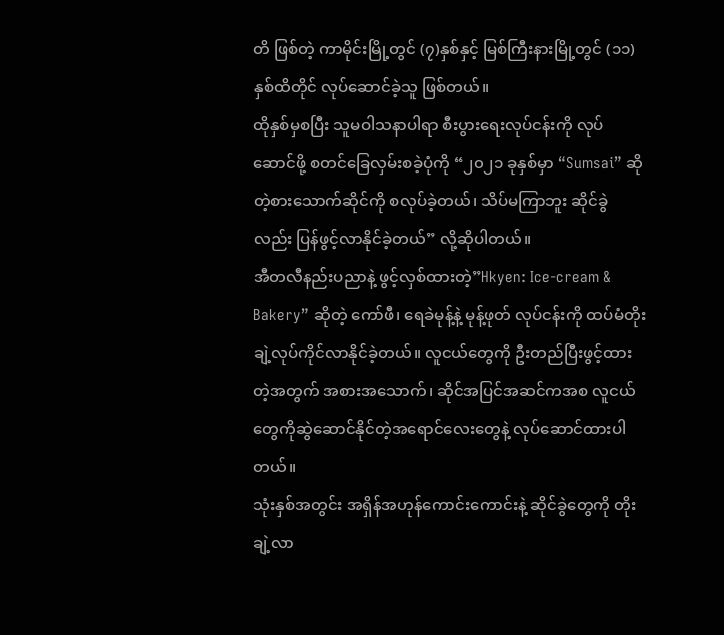တိ ဖြစ်တဲ့ ကာမိုင်းမြို့တွင် (၇)နှစ်နှင့် မြစ်ကြီးနားမြို့တွင် (၁၁) နှစ်ထိတိုင် လုပ်ဆောင်ခဲ့သူ ဖြစ်တယ်။
ထိုနှစ်မှစပြီး သူမဝါသနာပါရာ စီးပွားရေးလုပ်ငန်းကို လုပ်ဆောင်ဖို့ စတင်ခြေလှမ်းစခဲ့ပုံကို “၂၀၂၁ ခုနှစ်မှာ “Sumsai” ဆိုတဲ့စားသောက်ဆိုင်ကို စလုပ်ခဲ့တယ်၊ သိပ်မကြာဘူး ဆိုင်ခွဲလည်း ပြန်ဖွင့်လာနိုင်ခဲ့တယ်” လို့ဆိုပါတယ်။
အီတလီနည်းပညာနဲ့ ဖွင့်လှစ်ထားတဲ့”Hkyen: Ice-cream & Bakery” ဆိုတဲ့ ကော်ဖီ၊ ရေခဲမုန့်နဲ့ မုန့်ဖုတ် လုပ်ငန်းကို ထပ်မံတိုးချဲ့လုပ်ကိုင်လာနိုင်ခဲ့တယ်။ လူငယ်တွေကို ဦးတည်ပြီးဖွင့်ထားတဲ့အတွက် အစားအသောက်၊ ဆိုင်အပြင်အဆင်ကအစ လူငယ်တွေကိုဆွဲဆောင်နိုင်တဲ့အရောင်လေးတွေနဲ့ လုပ်ဆောင်ထားပါတယ်။
သုံးနှစ်အတွင်း အရှိန်အဟုန်ကောင်းကောင်းနဲ့ ဆိုင်ခွဲတွေကို တိုးချဲ့လာ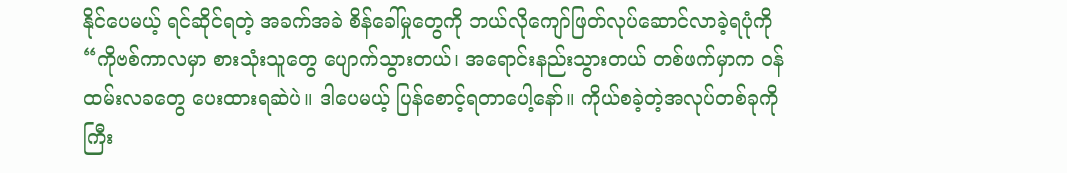နိုင်ပေမယ့် ရင်ဆိုင်ရတဲ့ အခက်အခဲ စိန်ခေါ်မှုတွေကို ဘယ်လိုကျော်ဖြတ်လုပ်ဆောင်လာခဲ့ရပုံကို “ကိုဗစ်ကာလမှာ စားသုံးသူတွေ ပျောက်သွားတယ်၊ အရောင်းနည်းသွားတယ် တစ်ဖက်မှာက ဝန်ထမ်းလခတွေ ပေးထားရဆဲပဲ။ ဒါပေမယ့် ပြန်စောင့်ရတာပေါ့နော်။ ကိုယ်စခဲ့တဲ့အလုပ်တစ်ခုကို ကြီး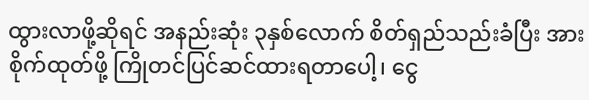ထွားလာဖို့ဆိုရင် အနည်းဆုံး ၃နှစ်လောက် စိတ်ရှည်သည်းခံပြီး အားစိုက်ထုတ်ဖို့ ကြိုတင်ပြင်ဆင်ထားရတာပေါ့၊ ငွေ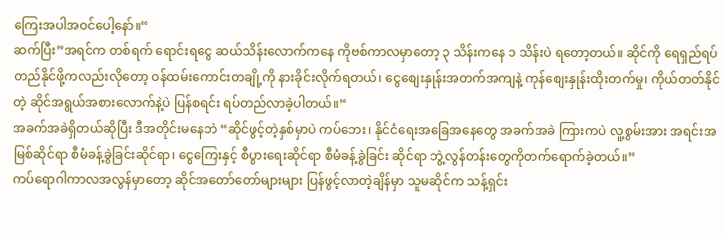ကြေးအပါအဝင်ပေါ့နော်။“
ဆက်ပြီး”အရင်က တစ်ရက် ရောင်းရငွေ ဆယ်သိန်းလောက်ကနေ ကိုဗစ်ကာလမှာတော့ ၃ သိန်းကနေ ၁ သိန်းပဲ ရတော့တယ်။ ဆိုင်ကို ရေရှည်ရပ်တည်နိုင်ဖို့ကလည်းလိုတော့ ဝန်ထမ်းကောင်းတချို့ကို နားခိုင်းလိုက်ရတယ်၊ ငွေစျေးနှုန်းအတက်အကျနဲ့ ကုန်စျေးနှုန်းထိုးတက်မှု၊ ကိုယ်တတ်နိုင်တဲ့ ဆိုင်အရွယ်အစားလောက်နဲ့ပဲ ပြန်စရင်း ရပ်တည်လာခဲ့ပါတယ်။“
အခက်အခဲရှိတယ်ဆိုပြီး ဒီအတိုင်းမနေဘဲ “ဆိုင်ဖွင့်တဲ့နှစ်မှာပဲ ကပ်ဘေး၊ နိုင်ငံရေးအခြေအနေတွေ အခက်အခဲ ကြားကပဲ လူ့စွမ်းအား အရင်းအမြစ်ဆိုင်ရာ စီမံခန့်ခွဲခြင်းဆိုင်ရာ၊ ငွေကြေးနှင့် စီပွားရေးဆိုင်ရာ စီမံခန့်ခွဲခြင်း ဆိုင်ရာ ဘွဲ့လွန်တန်းတွေကိုတက်ရောက်ခဲ့တယ်။”
ကပ်ရောဂါကာလအလွန်မှာတော့ ဆိုင်အတော်တော်များများ ပြန်ဖွင့်လာတဲ့ချိန်မှာ သူမဆိုင်က သန့်ရှင်း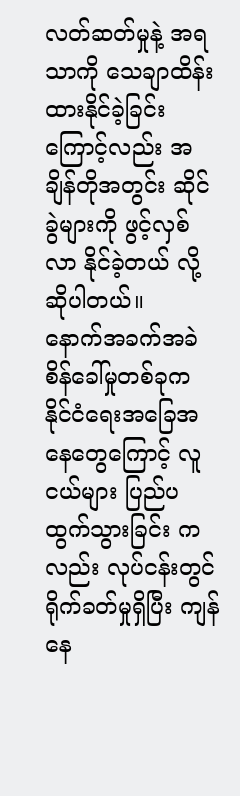လတ်ဆတ်မှုနဲ့ အရသာကို သေချာထိန်းထားနိုင်ခဲ့ခြင်းကြောင့်လည်း အချိန်တိုအတွင်း ဆိုင်ခွဲများကို ဖွင့်လှစ်လာ နိုင်ခဲ့တယ် လို့ဆိုပါတယ်။
နောက်အခက်အခဲစိန်ခေါ်မှုတစ်ခုက နိုင်ငံရေးအခြေအနေတွေကြောင့် လူငယ်များ ပြည်ပထွက်သွားခြင်း ကလည်း လုပ်ငန်းတွင် ရိုက်ခတ်မှုရှိပြီး ကျန်နေ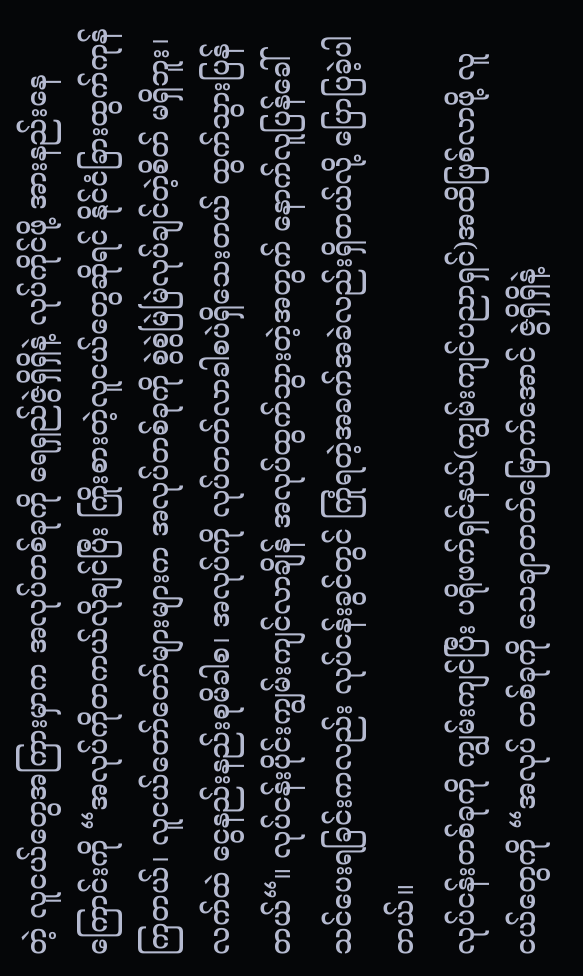တဲ့ လူငယ်တွေအကြားမှာက အလုပ်တစ်ခုကို ရေရှည်ဇွဲရှိရှိနဲ့ လုပ်ကိုင်ဖို့ အားနည်းနေကြောင်းကို “အလုပ်ကိုတကယ်လိုချင်ပြီး ကြိုးစားတဲ့လူငယ်တွေဆိုရင် နိုင်ငံခြားထွက်ကုန်ကြတယ်၊ လူငယ်တော်တော်များများက အလုပ်တစ်ခုကို စွဲစွဲမြဲမြဲလုပ်ချင်တဲ့စိတ် မရှိဘူး၊ လက်ထဲ ငွေနည်းနည်းစုမိခါစ၊ အလုပ်ကို လုပ်တတ်လာခါစပဲရှိသေးတယ် ထွက်သွားပြန်တယ်“။ လုပ်ငန်းပိုင်းကျွမ်းကျင်လာချိန် အလုပ်ထွက်သွားတဲ့အတွက် နောက်လူပြန်ခေါ်သင်ပေးရခြင်းကလည်း လုပ်ငန်းခွင်တွင် ကြုံရတဲ့အခက်အခဲလည်းရှိတယ်လို့ ပြောပြခဲ့ပါတယ်။
လုပ်ငန်းတစ်ခုကို ကျွမ်းကျင်ပြီး ပရိုဖက်ရှင်နယ်(ကျွမ်းကျင်ပညာရှင်)အထိဖြစ်လာဖို့ လူငယ်တွေကို “အလုပ် တစ်ခုကို သေချာတတ်မြောက်အောင် ဇွဲရှိရှိနဲ့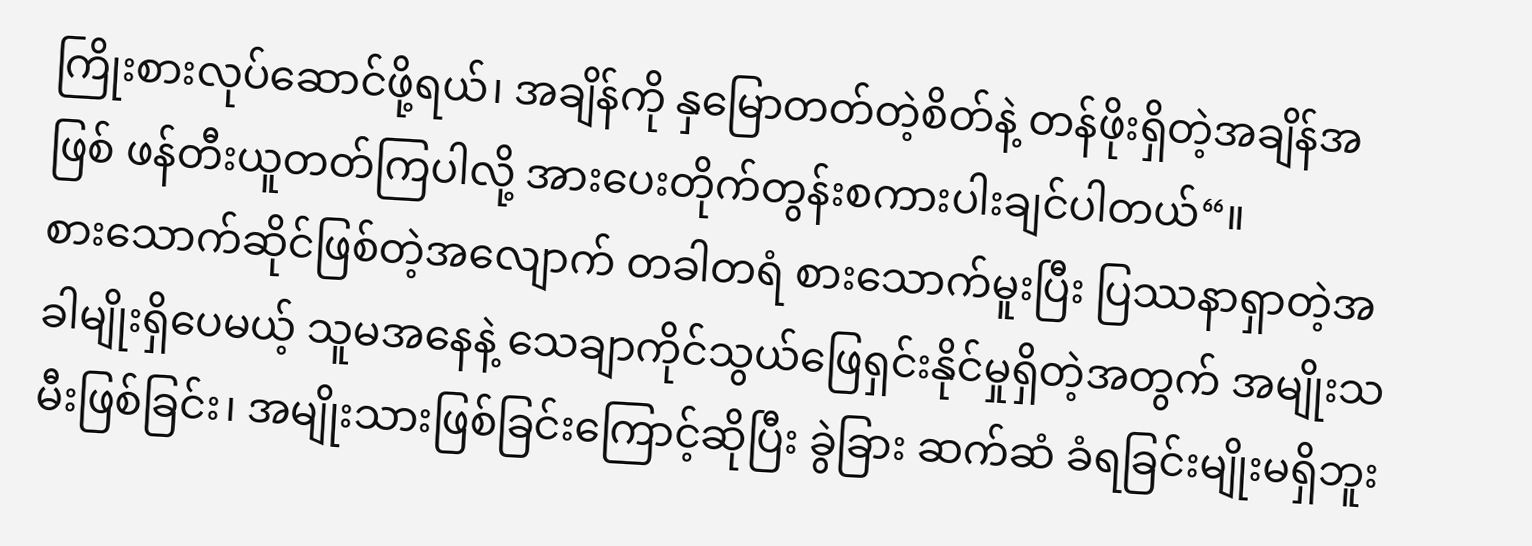ကြိုးစားလုပ်ဆောင်ဖို့ရယ်၊ အချိန်ကို နှမြောတတ်တဲ့စိတ်နဲ့ တန်ဖိုးရှိတဲ့အချိန်အဖြစ် ဖန်တီးယူတတ်ကြပါလို့ အားပေးတိုက်တွန်းစကားပါးချင်ပါတယ်“။
စားသောက်ဆိုင်ဖြစ်တဲ့အလျောက် တခါတရံ စားသောက်မူးပြီး ပြဿနာရှာတဲ့အခါမျိုးရှိပေမယ့် သူမအနေနဲ့ သေချာကိုင်သွယ်ဖြေရှင်းနိုင်မှုရှိတဲ့အတွက် အမျိုးသမီးဖြစ်ခြင်း၊ အမျိုးသားဖြစ်ခြင်းကြောင့်ဆိုပြီး ခွဲခြား ဆက်ဆံ ခံရခြင်းမျိုးမရှိဘူး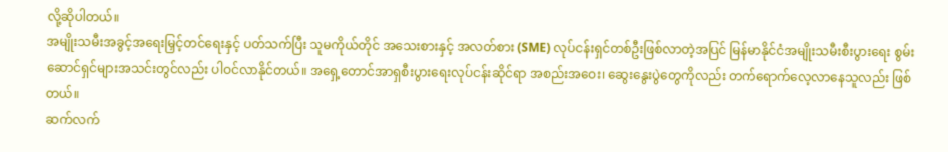လို့ဆိုပါတယ်။
အမျိုးသမီးအခွင့်အရေးမြှင့်တင်ရေးနှင့် ပတ်သက်ပြီး သူမကိုယ်တိုင် အသေးစားနှင့် အလတ်စား (SME) လုပ်ငန်းရှင်တစ်ဦးဖြစ်လာတဲ့အပြင် မြန်မာနိုင်ငံအမျိုးသမီးစီးပွားရေး စွမ်းဆောင်ရှင်များအသင်းတွင်လည်း ပါဝင်လာနိုင်တယ်။ အရှေ့တောင်အာရှစီးပွားရေးလုပ်ငန်းဆိုင်ရာ အစည်းအဝေး၊ ဆွေးနွေးပွဲတွေကိုလည်း တက်ရောက်လေ့လာနေသူလည်း ဖြစ်တယ်။
ဆက်လက်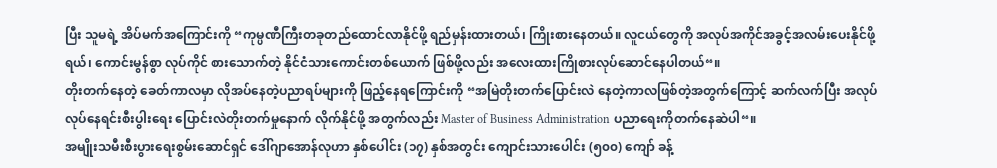ပြီး သူမရဲ့ အိပ်မက်အကြောင်းကို “ကုမ္ပဏီကြီးတခုတည်ထောင်လာနိုင်ဖို့ ရည်မှန်းထားတယ်၊ ကြိုးစားနေတယ်။ လူငယ်တွေကို အလုပ်အကိုင်အခွင့်အလမ်းပေးနိုင်ဖို့ရယ်၊ ကောင်းမွန်စွာ လုပ်ကိုင် စားသောက်တဲ့ နိုင်ငံသားကောင်းတစ်ယောက် ဖြစ်ဖို့လည်း အလေးထားကြိုစားလုပ်ဆောင်နေပါတယ်“။
တိုးတက်နေတဲ့ ခေတ်ကာလမှာ လိုအပ်နေတဲ့ပညာရပ်များကို ဖြည့်နေရကြောင်းကို “အမြဲတိုးတက်ပြောင်းလဲ နေတဲ့ကာလဖြစ်တဲ့အတွက်ကြောင့် ဆက်လက်ပြီး အလုပ်လုပ်နေရင်းစီးပွါးရေး ပြောင်းလဲတိုးတက်မှုနောက် လိုက်နိုင်ဖို့ အတွက်လည်း Master of Business Administration ပညာရေးကိုတက်နေဆဲပါ“။
အမျိုးသမီးစီးပွားရေးစွမ်းဆောင်ရှင် ဒေါ်ဂျာအောန်လုဟာ နှစ်ပေါင်း (၁၇) နှစ်အတွင်း ကျောင်းသားပေါင်း (၅၀၀) ကျော် ခန့်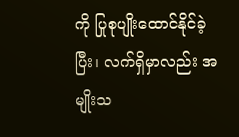ကို ပြုစုပျိုးထောင်နိုင်ခဲ့ပြီး၊ လက်ရှိမှာလည်း အမျိုးသ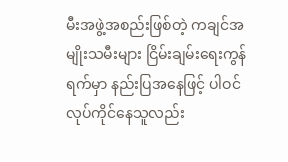မီးအဖွဲ့အစည်းဖြစ်တဲ့ ကချင်အမျိုးသမီးများ ငြိမ်းချမ်းရေးကွန်ရက်မှာ နည်းပြအနေဖြင့် ပါဝင်လုပ်ကိုင်နေသူလည်း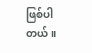ဖြစ်ပါတယ်။